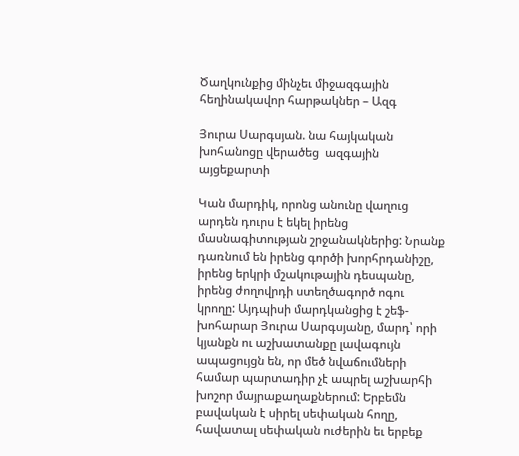Ծաղկունքից մինչեւ միջազգային հեղինակավոր հարթակներ – Ազգ

Յուրա Սարգսյան. նա հայկական խոհանոցը վերածեց  ազգային այցեքարտի

Կան մարդիկ, որոնց անունը վաղուց արդեն դուրս է եկել իրենց մասնագիտության շրջանակներից: Նրանք դառնում են իրենց գործի խորհրդանիշը, իրենց երկրի մշակութային դեսպանը, իրենց ժողովրդի ստեղծագործ ոգու կրողը: Այդպիսի մարդկանցից է շեֆ-խոհարար Յուրա Սարգսյանը, մարդ՝ որի կյանքն ու աշխատանքը լավագույն ապացույցն են, որ մեծ նվաճումների համար պարտադիր չէ ապրել աշխարհի խոշոր մայրաքաղաքներում: Երբեմն բավական է սիրել սեփական հողը, հավատալ սեփական ուժերին եւ երբեք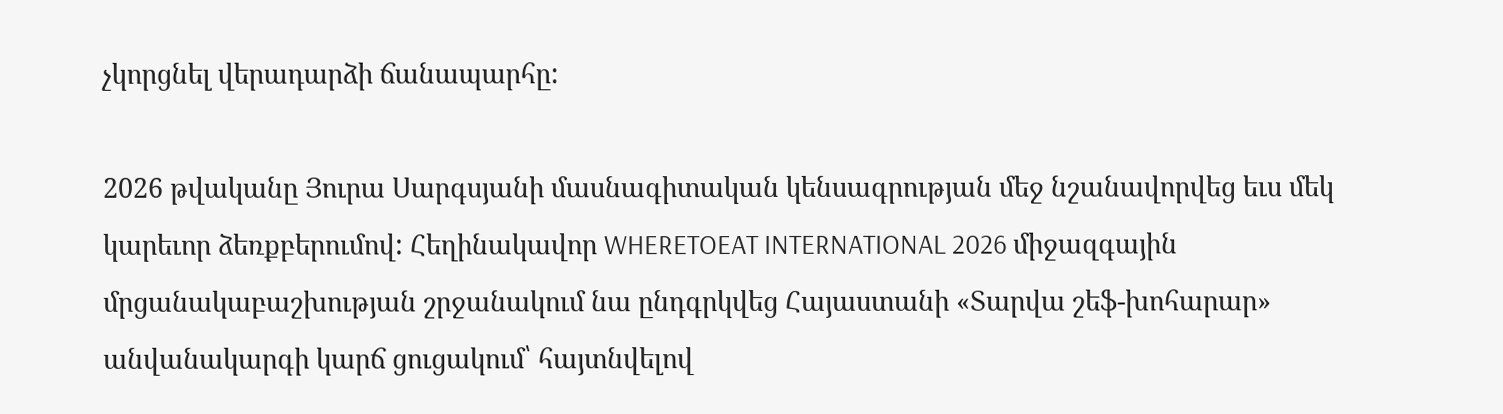չկորցնել վերադարձի ճանապարհը:

2026 թվականը Յուրա Սարգսյանի մասնագիտական կենսագրության մեջ նշանավորվեց եւս մեկ կարեւոր ձեռքբերումով: Հեղինակավոր WHERETOEAT INTERNATIONAL 2026 միջազգային մրցանակաբաշխության շրջանակում նա ընդգրկվեց Հայաստանի «Տարվա շեֆ-խոհարար» անվանակարգի կարճ ցուցակում՝ հայտնվելով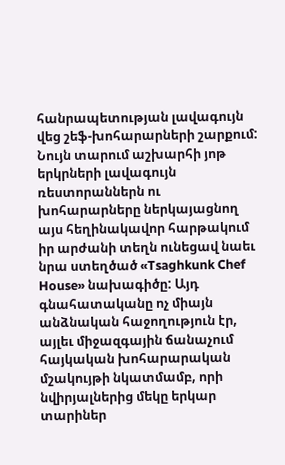հանրապետության լավագույն վեց շեֆ-խոհարարների շարքում: Նույն տարում աշխարհի յոթ երկրների լավագույն ռեստորաններն ու խոհարարները ներկայացնող այս հեղինակավոր հարթակում իր արժանի տեղն ունեցավ նաեւ նրա ստեղծած «Tsaghkunk Chef House» նախագիծը: Այդ գնահատականը ոչ միայն անձնական հաջողություն էր, այլեւ միջազգային ճանաչում հայկական խոհարարական մշակույթի նկատմամբ, որի նվիրյալներից մեկը երկար տարիներ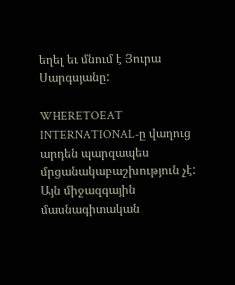եղել եւ մնում է Յուրա Սարգսյանը:

WHERETOEAT INTERNATIONAL-ը վաղուց արդեն պարզապես մրցանակաբաշխություն չէ: Այն միջազգային մասնագիտական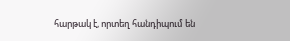հարթակ է, որտեղ հանդիպում են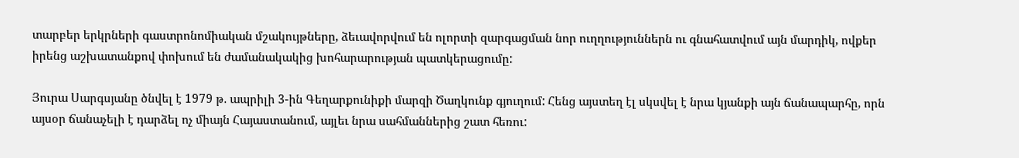տարբեր երկրների գաստրոնոմիական մշակույթները, ձեւավորվում են ոլորտի զարգացման նոր ուղղություններն ու գնահատվում այն մարդիկ, ովքեր իրենց աշխատանքով փոխում են ժամանակակից խոհարարության պատկերացումը:

Յուրա Սարգսյանը ծնվել է 1979 թ. ապրիլի 3-ին Գեղարքունիքի մարզի Ծաղկունք գյուղում: Հենց այստեղ էլ սկսվել է նրա կյանքի այն ճանապարհը, որն այսօր ճանաչելի է դարձել ոչ միայն Հայաստանում, այլեւ նրա սահմաններից շատ հեռու: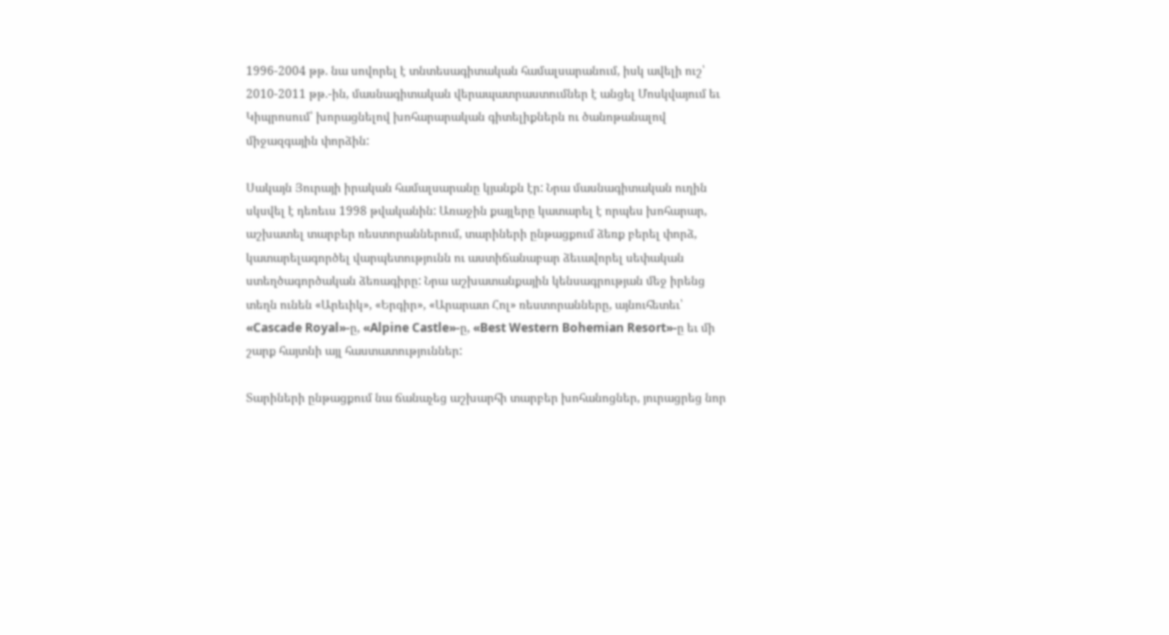1996-2004 թթ. նա սովորել է տնտեսագիտական համալսարանում, իսկ ավելի ուշ՝ 2010-2011 թթ.-ին, մասնագիտական վերապատրաստումներ է անցել Մոսկվայում եւ Կիպրոսում՝ խորացնելով խոհարարական գիտելիքներն ու ծանոթանալով միջազգային փորձին:

Սակայն Յուրայի իրական համալսարանը կյանքն էր: Նրա մասնագիտական ուղին սկսվել է դեռեւս 1998 թվականին: Առաջին քայլերը կատարել է որպես խոհարար, աշխատել տարբեր ռեստորաններում, տարիների ընթացքում ձեռք բերել փորձ, կատարելագործել վարպետությունն ու աստիճանաբար ձեւավորել սեփական ստեղծագործական ձեռագիրը: Նրա աշխատանքային կենսագրության մեջ իրենց տեղն ունեն «Արեւիկ», «Երգիր», «Արարատ Հոլ» ռեստորանները, այնուհետեւ՝ «Cascade Royal»-ը, «Alpine Castle»-ը, «Best Western Bohemian Resort»-ը եւ մի շարք հայտնի այլ հաստատություններ:

Տարիների ընթացքում նա ճանաչեց աշխարհի տարբեր խոհանոցներ, յուրացրեց նոր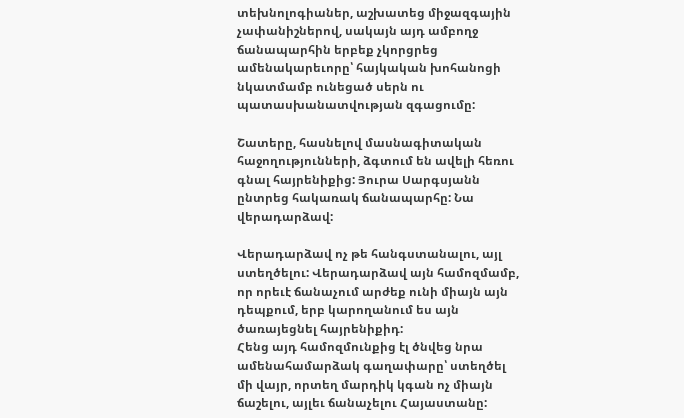տեխնոլոգիաներ, աշխատեց միջազգային չափանիշներով, սակայն այդ ամբողջ ճանապարհին երբեք չկորցրեց ամենակարեւորը՝ հայկական խոհանոցի նկատմամբ ունեցած սերն ու պատասխանատվության զգացումը:

Շատերը, հասնելով մասնագիտական հաջողությունների, ձգտում են ավելի հեռու գնալ հայրենիքից: Յուրա Սարգսյանն ընտրեց հակառակ ճանապարհը: Նա վերադարձավ:

Վերադարձավ ոչ թե հանգստանալու, այլ ստեղծելու: Վերադարձավ այն համոզմամբ, որ որեւէ ճանաչում արժեք ունի միայն այն դեպքում, երբ կարողանում ես այն ծառայեցնել հայրենիքիդ:
Հենց այդ համոզմունքից էլ ծնվեց նրա ամենահամարձակ գաղափարը՝ ստեղծել մի վայր, որտեղ մարդիկ կգան ոչ միայն ճաշելու, այլեւ ճանաչելու Հայաստանը: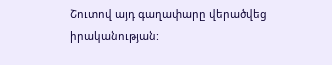Շուտով այդ գաղափարը վերածվեց իրականության: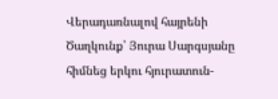Վերադառնալով հայրենի Ծաղկունք՝ Յուրա Սարգսյանը հիմնեց երկու հյուրատուն-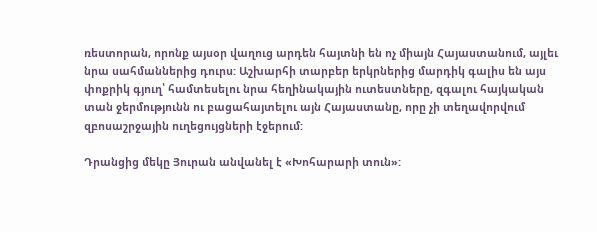ռեստորան, որոնք այսօր վաղուց արդեն հայտնի են ոչ միայն Հայաստանում, այլեւ նրա սահմաններից դուրս: Աշխարհի տարբեր երկրներից մարդիկ գալիս են այս փոքրիկ գյուղ՝ համտեսելու նրա հեղինակային ուտեստները, զգալու հայկական տան ջերմությունն ու բացահայտելու այն Հայաստանը, որը չի տեղավորվում զբոսաշրջային ուղեցույցների էջերում:

Դրանցից մեկը Յուրան անվանել է «Խոհարարի տուն»: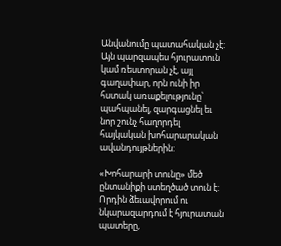Անվանումը պատահական չէ: Այն պարզապես հյուրատուն կամ ռեստորան չէ, այլ գաղափար, որն ունի իր հստակ առաքելությունը՝ պահպանել, զարգացնել եւ նոր շունչ հաղորդել հայկական խոհարարական ավանդույթներին:

«Խոհարարի տունը» մեծ ընտանիքի ստեղծած տուն է: Որդին ձեւավորում ու նկարազարդում է հյուրատան պատերը,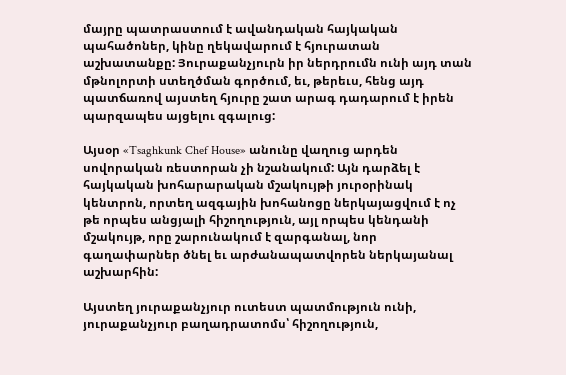մայրը պատրաստում է ավանդական հայկական պահածոներ, կինը ղեկավարում է հյուրատան աշխատանքը: Յուրաքանչյուրն իր ներդրումն ունի այդ տան մթնոլորտի ստեղծման գործում, եւ, թերեւս, հենց այդ պատճառով այստեղ հյուրը շատ արագ դադարում է իրեն պարզապես այցելու զգալուց:

Այսօր «Tsaghkunk Chef House» անունը վաղուց արդեն սովորական ռեստորան չի նշանակում: Այն դարձել է հայկական խոհարարական մշակույթի յուրօրինակ կենտրոն, որտեղ ազգային խոհանոցը ներկայացվում է ոչ թե որպես անցյալի հիշողություն, այլ որպես կենդանի մշակույթ, որը շարունակում է զարգանալ, նոր գաղափարներ ծնել եւ արժանապատվորեն ներկայանալ աշխարհին:

Այստեղ յուրաքանչյուր ուտեստ պատմություն ունի, յուրաքանչյուր բաղադրատոմս՝ հիշողություն,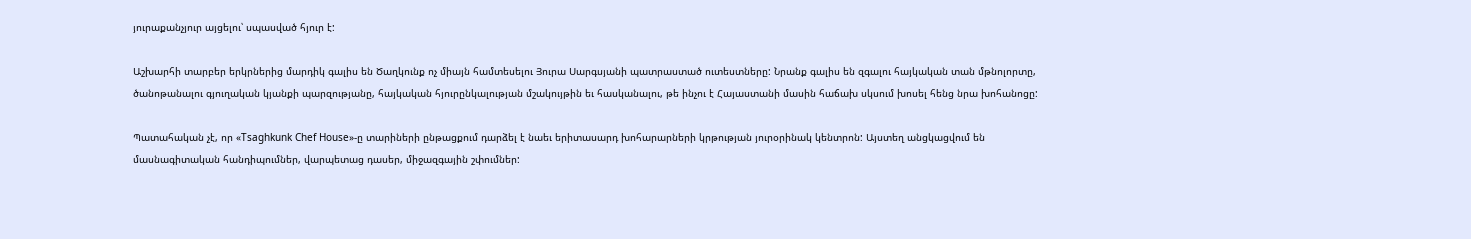յուրաքանչյուր այցելու՝ սպասված հյուր է:

Աշխարհի տարբեր երկրներից մարդիկ գալիս են Ծաղկունք ոչ միայն համտեսելու Յուրա Սարգսյանի պատրաստած ուտեստները: Նրանք գալիս են զգալու հայկական տան մթնոլորտը, ծանոթանալու գյուղական կյանքի պարզությանը, հայկական հյուրընկալության մշակույթին եւ հասկանալու, թե ինչու է Հայաստանի մասին հաճախ սկսում խոսել հենց նրա խոհանոցը:

Պատահական չէ, որ «Tsaghkunk Chef House»-ը տարիների ընթացքում դարձել է նաեւ երիտասարդ խոհարարների կրթության յուրօրինակ կենտրոն: Այստեղ անցկացվում են մասնագիտական հանդիպումներ, վարպետաց դասեր, միջազգային շփումներ: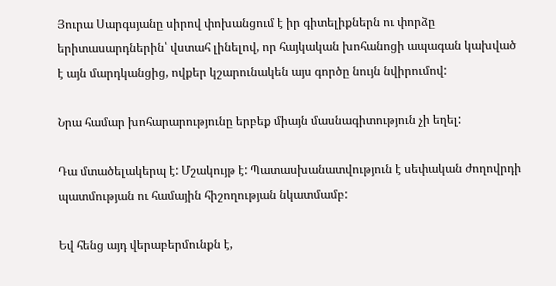Յուրա Սարգսյանը սիրով փոխանցում է իր գիտելիքներն ու փորձը երիտասարդներին՝ վստահ լինելով, որ հայկական խոհանոցի ապագան կախված է այն մարդկանցից, ովքեր կշարունակեն այս գործը նույն նվիրումով:

Նրա համար խոհարարությունը երբեք միայն մասնագիտություն չի եղել:

Դա մտածելակերպ է: Մշակույթ է: Պատասխանատվություն է սեփական ժողովրդի պատմության ու համային հիշողության նկատմամբ:

Եվ հենց այդ վերաբերմունքն է,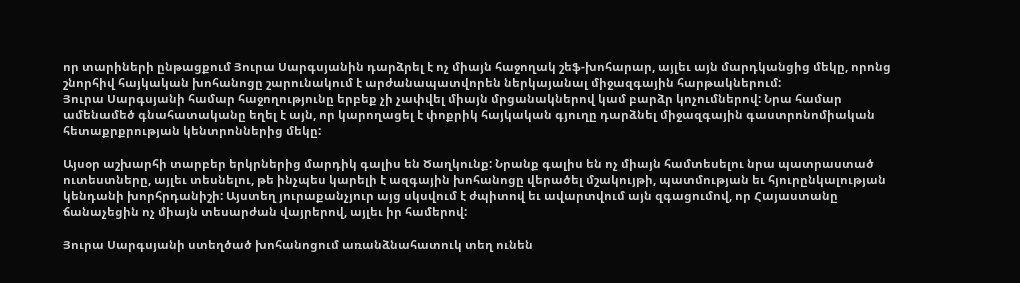որ տարիների ընթացքում Յուրա Սարգսյանին դարձրել է ոչ միայն հաջողակ շեֆ-խոհարար, այլեւ այն մարդկանցից մեկը, որոնց շնորհիվ հայկական խոհանոցը շարունակում է արժանապատվորեն ներկայանալ միջազգային հարթակներում:
Յուրա Սարգսյանի համար հաջողությունը երբեք չի չափվել միայն մրցանակներով կամ բարձր կոչումներով: Նրա համար ամենամեծ գնահատականը եղել է այն, որ կարողացել է փոքրիկ հայկական գյուղը դարձնել միջազգային գաստրոնոմիական հետաքրքրության կենտրոններից մեկը:

Այսօր աշխարհի տարբեր երկրներից մարդիկ գալիս են Ծաղկունք: Նրանք գալիս են ոչ միայն համտեսելու նրա պատրաստած ուտեստները, այլեւ տեսնելու, թե ինչպես կարելի է ազգային խոհանոցը վերածել մշակույթի, պատմության եւ հյուրընկալության կենդանի խորհրդանիշի: Այստեղ յուրաքանչյուր այց սկսվում է ժպիտով եւ ավարտվում այն զգացումով, որ Հայաստանը ճանաչեցին ոչ միայն տեսարժան վայրերով, այլեւ իր համերով:

Յուրա Սարգսյանի ստեղծած խոհանոցում առանձնահատուկ տեղ ունեն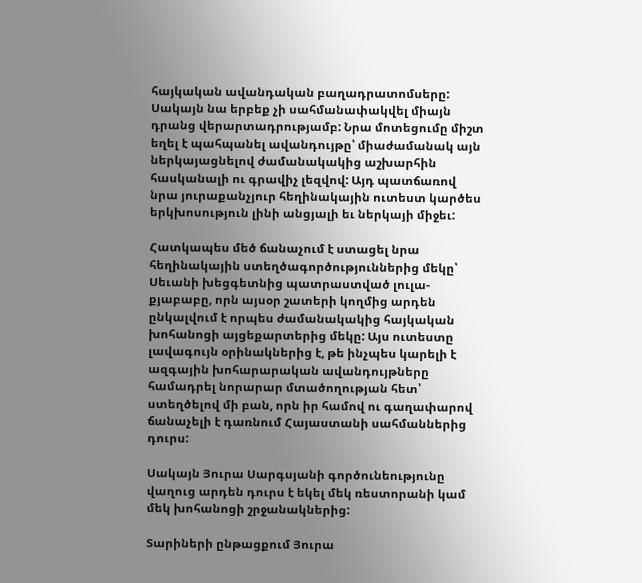հայկական ավանդական բաղադրատոմսերը: Սակայն նա երբեք չի սահմանափակվել միայն դրանց վերարտադրությամբ: Նրա մոտեցումը միշտ եղել է պահպանել ավանդույթը՝ միաժամանակ այն ներկայացնելով ժամանակակից աշխարհին հասկանալի ու գրավիչ լեզվով: Այդ պատճառով նրա յուրաքանչյուր հեղինակային ուտեստ կարծես երկխոսություն լինի անցյալի եւ ներկայի միջեւ:

Հատկապես մեծ ճանաչում է ստացել նրա հեղինակային ստեղծագործություններից մեկը՝ Սեւանի խեցգետնից պատրաստված լուլա-քյաբաբը, որն այսօր շատերի կողմից արդեն ընկալվում է որպես ժամանակակից հայկական խոհանոցի այցեքարտերից մեկը: Այս ուտեստը լավագույն օրինակներից է, թե ինչպես կարելի է ազգային խոհարարական ավանդույթները համադրել նորարար մտածողության հետ՝ ստեղծելով մի բան, որն իր համով ու գաղափարով ճանաչելի է դառնում Հայաստանի սահմաններից դուրս:

Սակայն Յուրա Սարգսյանի գործունեությունը վաղուց արդեն դուրս է եկել մեկ ռեստորանի կամ մեկ խոհանոցի շրջանակներից:

Տարիների ընթացքում Յուրա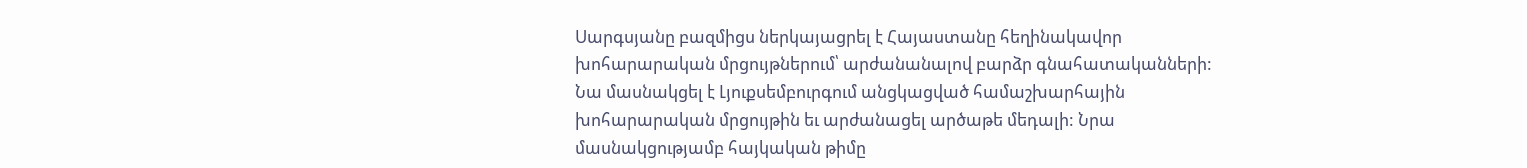Սարգսյանը բազմիցս ներկայացրել է Հայաստանը հեղինակավոր խոհարարական մրցույթներում՝ արժանանալով բարձր գնահատականների: Նա մասնակցել է Լյուքսեմբուրգում անցկացված համաշխարհային խոհարարական մրցույթին եւ արժանացել արծաթե մեդալի: Նրա մասնակցությամբ հայկական թիմը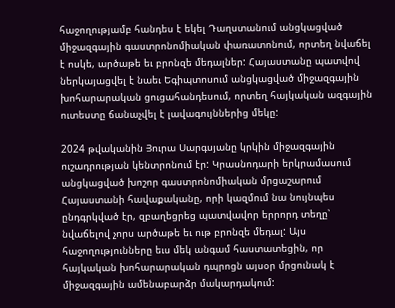հաջողությամբ հանդես է եկել Դաղստանում անցկացված միջազգային գաստրոնոմիական փառատոնում, որտեղ նվաճել է ոսկե, արծաթե եւ բրոնզե մեդալներ: Հայաստանը պատվով ներկայացվել է նաեւ Եգիպտոսում անցկացված միջազգային խոհարարական ցուցահանդեսում, որտեղ հայկական ազգային ուտեստը ճանաչվել է լավագույններից մեկը:

2024 թվականին Յուրա Սարգսյանը կրկին միջազգային ուշադրության կենտրոնում էր: Կրասնոդարի երկրամասում անցկացված խոշոր գաստրոնոմիական մրցաշարում Հայաստանի հավաքականը, որի կազմում նա նույնպես ընդգրկված էր, զբաղեցրեց պատվավոր երրորդ տեղը՝ նվաճելով չորս արծաթե եւ ութ բրոնզե մեդալ: Այս հաջողությունները եւս մեկ անգամ հաստատեցին, որ հայկական խոհարարական դպրոցն այսօր մրցունակ է միջազգային ամենաբարձր մակարդակում: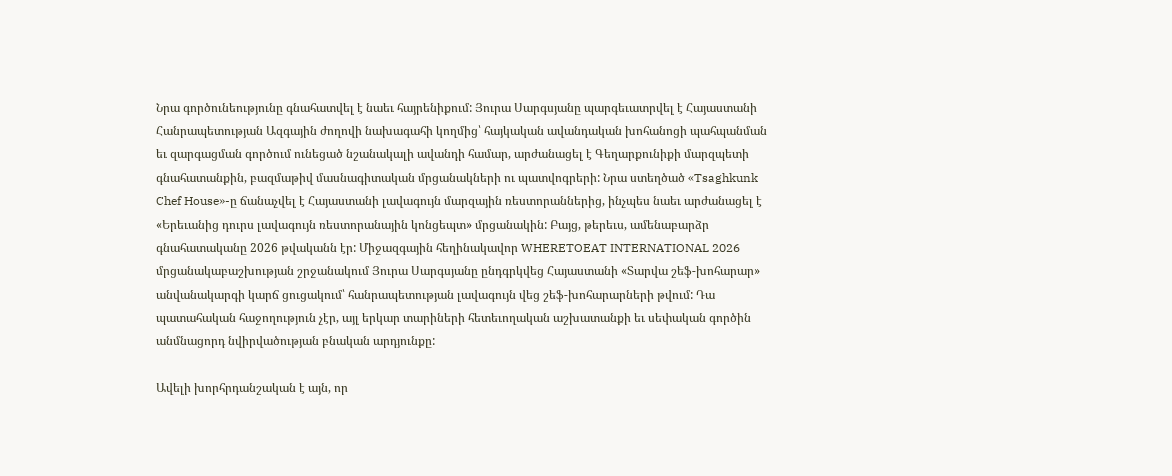Նրա գործունեությունը գնահատվել է նաեւ հայրենիքում: Յուրա Սարգսյանը պարգեւատրվել է Հայաստանի Հանրապետության Ազգային ժողովի նախագահի կողմից՝ հայկական ավանդական խոհանոցի պահպանման եւ զարգացման գործում ունեցած նշանակալի ավանդի համար, արժանացել է Գեղարքունիքի մարզպետի գնահատանքին, բազմաթիվ մասնագիտական մրցանակների ու պատվոգրերի: Նրա ստեղծած «Tsaghkunk Chef House»-ը ճանաչվել է Հայաստանի լավագույն մարզային ռեստորաններից, ինչպես նաեւ արժանացել է «Երեւանից դուրս լավագույն ռեստորանային կոնցեպտ» մրցանակին: Բայց, թերեւս, ամենաբարձր գնահատականը 2026 թվականն էր: Միջազգային հեղինակավոր WHERETOEAT INTERNATIONAL 2026 մրցանակաբաշխության շրջանակում Յուրա Սարգսյանը ընդգրկվեց Հայաստանի «Տարվա շեֆ-խոհարար» անվանակարգի կարճ ցուցակում՝ հանրապետության լավագույն վեց շեֆ-խոհարարների թվում: Դա պատահական հաջողություն չէր, այլ երկար տարիների հետեւողական աշխատանքի եւ սեփական գործին անմնացորդ նվիրվածության բնական արդյունքը:

Ավելի խորհրդանշական է այն, որ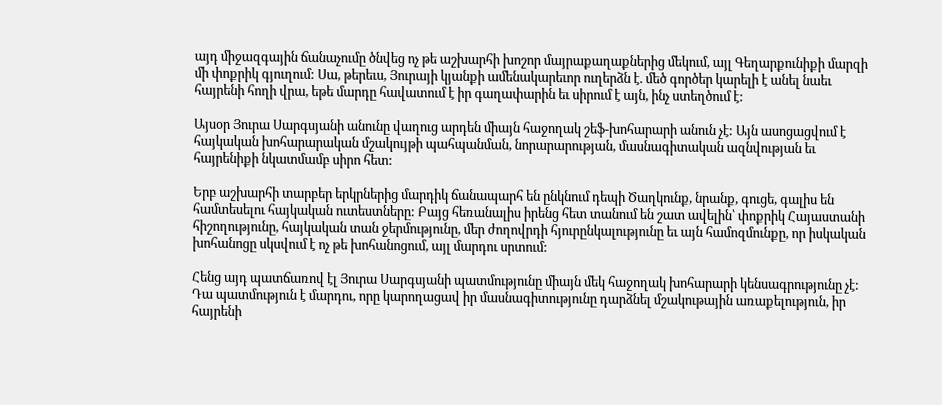այդ միջազգային ճանաչումը ծնվեց ոչ թե աշխարհի խոշոր մայրաքաղաքներից մեկում, այլ Գեղարքունիքի մարզի մի փոքրիկ գյուղում: Սա, թերեւս, Յուրայի կյանքի ամենակարեւոր ուղերձն է. մեծ գործեր կարելի է անել նաեւ հայրենի հողի վրա, եթե մարդը հավատում է իր գաղափարին եւ սիրում է այն, ինչ ստեղծում է:

Այսօր Յուրա Սարգսյանի անունը վաղուց արդեն միայն հաջողակ շեֆ-խոհարարի անուն չէ: Այն ասոցացվում է հայկական խոհարարական մշակույթի պահպանման, նորարարության, մասնագիտական ազնվության եւ հայրենիքի նկատմամբ սիրո հետ:

Երբ աշխարհի տարբեր երկրներից մարդիկ ճանապարհ են ընկնում դեպի Ծաղկունք, նրանք, գուցե, գալիս են համտեսելու հայկական ուտեստները: Բայց հեռանալիս իրենց հետ տանում են շատ ավելին՝ փոքրիկ Հայաստանի հիշողությունը, հայկական տան ջերմությունը, մեր ժողովրդի հյուրընկալությունը եւ այն համոզմունքը, որ իսկական խոհանոցը սկսվում է ոչ թե խոհանոցում, այլ մարդու սրտում:

Հենց այդ պատճառով էլ Յուրա Սարգսյանի պատմությունը միայն մեկ հաջողակ խոհարարի կենսագրությունը չէ: Դա պատմություն է մարդու, որը կարողացավ իր մասնագիտությունը դարձնել մշակութային առաքելություն, իր հայրենի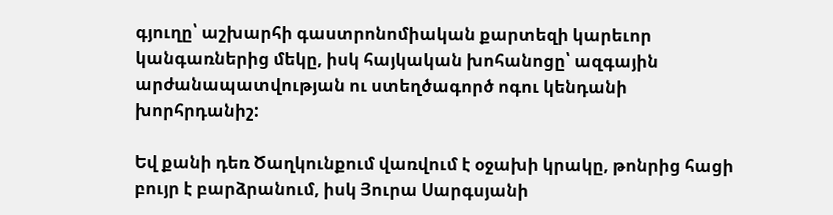գյուղը՝ աշխարհի գաստրոնոմիական քարտեզի կարեւոր կանգառներից մեկը, իսկ հայկական խոհանոցը՝ ազգային արժանապատվության ու ստեղծագործ ոգու կենդանի խորհրդանիշ:

Եվ քանի դեռ Ծաղկունքում վառվում է օջախի կրակը, թոնրից հացի բույր է բարձրանում, իսկ Յուրա Սարգսյանի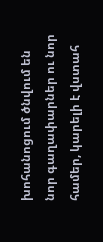խոհանոցում ծնվում են նոր գաղափարներ ու նոր համեր, կարելի է վստահ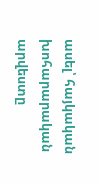ասել՝ հայկական խոհարարական արվեստը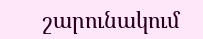շարունակում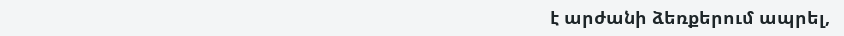է արժանի ձեռքերում ապրել,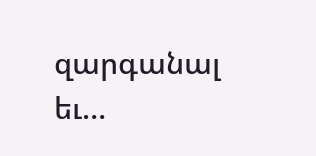զարգանալ եւ…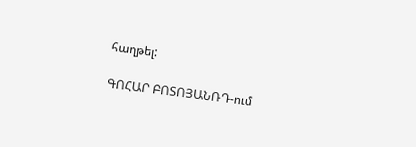հաղթել:

ԳՈՀԱՐ ԲՈՏՈՅԱՆՌԴ-ում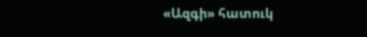«Ազգի» հատուկ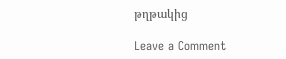թղթակից

Leave a Comment